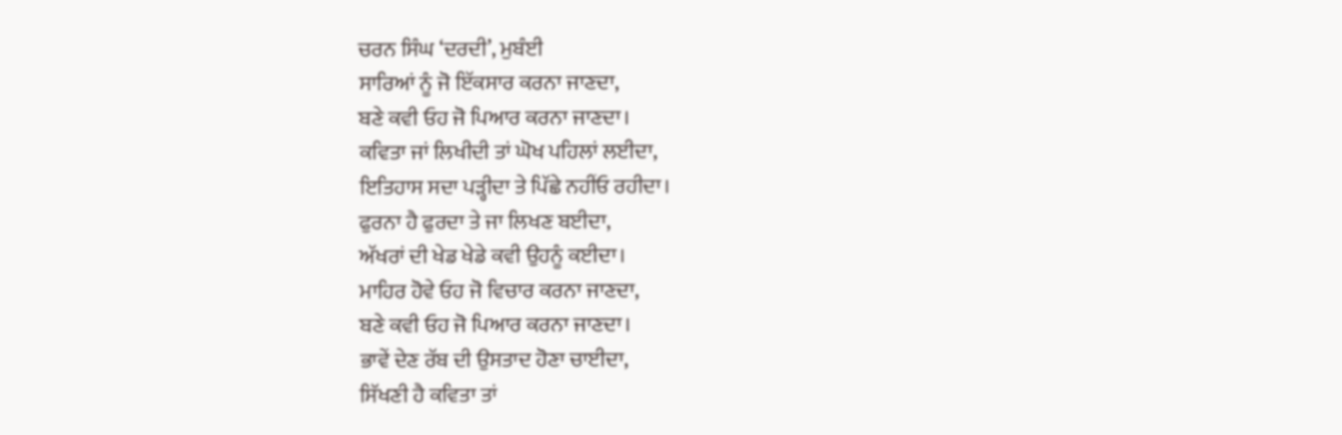ਚਰਨ ਸਿੰਘ ‘ਦਰਦੀ’, ਮੁਬੰਈ
ਸਾਰਿਆਂ ਨੂੰ ਜੋ ਇੱਕਸਾਰ ਕਰਨਾ ਜਾਣਦਾ,
ਬਣੇ ਕਵੀ ਓਹ ਜੋ ਪਿਆਰ ਕਰਨਾ ਜਾਣਦਾ।
ਕਵਿਤਾ ਜਾਂ ਲਿਖੀਦੀ ਤਾਂ ਘੋਖ ਪਹਿਲਾਂ ਲਈਦਾ,
ਇਤਿਹਾਸ ਸਦਾ ਪੜ੍ਹੀਦਾ ਤੇ ਪਿੱਛੇ ਨਹੀਂਓ ਰਹੀਦਾ।
ਫੁਰਨਾ ਹੈ ਫੁਰਦਾ ਤੇ ਜਾ ਲਿਖਣ ਬਈਦਾ,
ਅੱਖਰਾਂ ਦੀ ਖੇਡ ਖੇਡੇ ਕਵੀ ਉਹਨੂੰ ਕਈਦਾ।
ਮਾਹਿਰ ਹੋਵੇ ਓਹ ਜੋ ਵਿਚਾਰ ਕਰਨਾ ਜਾਣਦਾ,
ਬਣੇ ਕਵੀ ਓਹ ਜੋ ਪਿਆਰ ਕਰਨਾ ਜਾਣਦਾ।
ਭਾਵੇਂ ਦੇਣ ਰੱਬ ਦੀ ਉਸਤਾਦ ਹੋਣਾ ਚਾਈਦਾ,
ਸਿੱਖਣੀ ਹੈ ਕਵਿਤਾ ਤਾਂ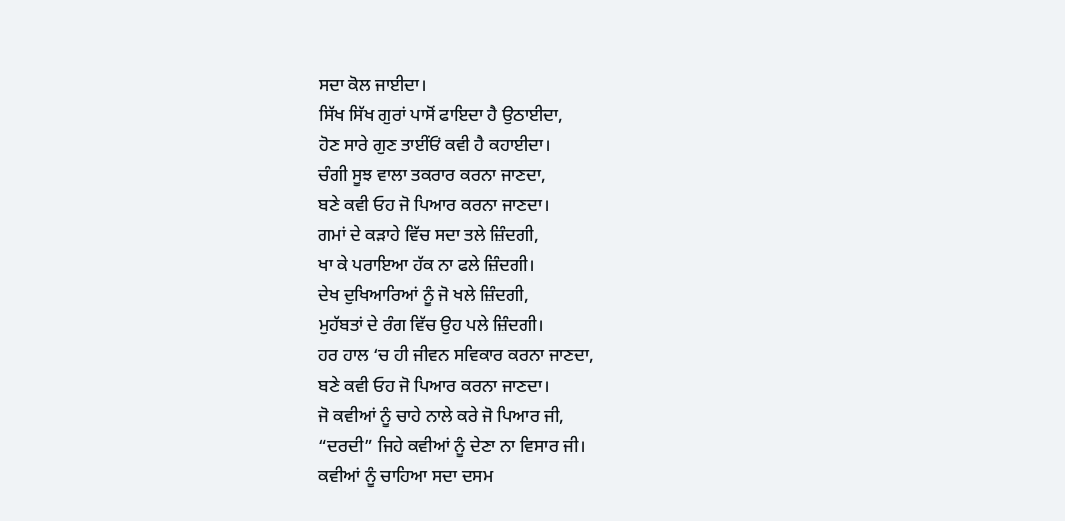ਸਦਾ ਕੋਲ ਜਾਈਦਾ।
ਸਿੱਖ ਸਿੱਖ ਗੁਰਾਂ ਪਾਸੋਂ ਫਾਇਦਾ ਹੈ ਉਠਾਈਦਾ,
ਹੋਣ ਸਾਰੇ ਗੁਣ ਤਾਈਂਓਂ ਕਵੀ ਹੈ ਕਹਾਈਦਾ।
ਚੰਗੀ ਸੂਝ ਵਾਲਾ ਤਕਰਾਰ ਕਰਨਾ ਜਾਣਦਾ,
ਬਣੇ ਕਵੀ ਓਹ ਜੋ ਪਿਆਰ ਕਰਨਾ ਜਾਣਦਾ।
ਗਮਾਂ ਦੇ ਕੜਾਹੇ ਵਿੱਚ ਸਦਾ ਤਲੇ ਜ਼ਿੰਦਗੀ,
ਖਾ ਕੇ ਪਰਾਇਆ ਹੱਕ ਨਾ ਫਲੇ ਜ਼ਿੰਦਗੀ।
ਦੇਖ ਦੁਖਿਆਰਿਆਂ ਨੂੰ ਜੋ ਖਲੇ ਜ਼ਿੰਦਗੀ,
ਮੁਹੱਬਤਾਂ ਦੇ ਰੰਗ ਵਿੱਚ ਉਹ ਪਲੇ ਜ਼ਿੰਦਗੀ।
ਹਰ ਹਾਲ ‘ਚ ਹੀ ਜੀਵਨ ਸਵਿਕਾਰ ਕਰਨਾ ਜਾਣਦਾ,
ਬਣੇ ਕਵੀ ਓਹ ਜੋ ਪਿਆਰ ਕਰਨਾ ਜਾਣਦਾ।
ਜੋ ਕਵੀਆਂ ਨੂੰ ਚਾਹੇ ਨਾਲੇ ਕਰੇ ਜੋ ਪਿਆਰ ਜੀ,
“ਦਰਦੀ” ਜਿਹੇ ਕਵੀਆਂ ਨੂੰ ਦੇਣਾ ਨਾ ਵਿਸਾਰ ਜੀ।
ਕਵੀਆਂ ਨੂੰ ਚਾਹਿਆ ਸਦਾ ਦਸਮ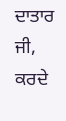ਦਾਤਾਰ ਜੀ,
ਕਰਦੇ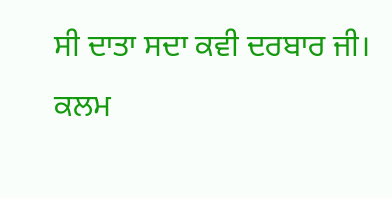ਸੀ ਦਾਤਾ ਸਦਾ ਕਵੀ ਦਰਬਾਰ ਜੀ।
ਕਲਮ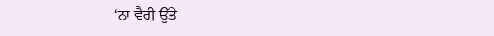‘ਨਾ ਵੈਰੀ ਉੱਤੇ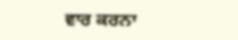ਵਾਰ ਕਰਨਾ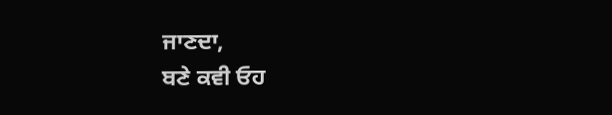ਜਾਣਦਾ,
ਬਣੇ ਕਵੀ ਓਹ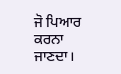ਜੋ ਪਿਆਰ ਕਰਨਾ ਜਾਣਦਾ।